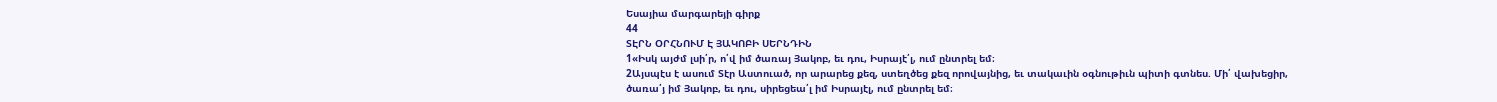Եսայիա մարգարեյի գիրք
44
ՏԷՐՆ ՕՐՀՆՈՒՄ Է ՅԱԿՈԲԻ ՍԵՐՆԴԻՆ
1«Իսկ այժմ լսի՛ր, ո՛վ իմ ծառայ Յակոբ, եւ դու, Իսրայէ՛լ, ում ընտրել եմ։
2Այսպէս է ասում Տէր Աստուած, որ արարեց քեզ, ստեղծեց քեզ որովայնից, եւ տակաւին օգնութիւն պիտի գտնես. Մի՛ վախեցիր, ծառա՛յ իմ Յակոբ, եւ դու, սիրեցեա՛լ իմ Իսրայէլ, ում ընտրել եմ։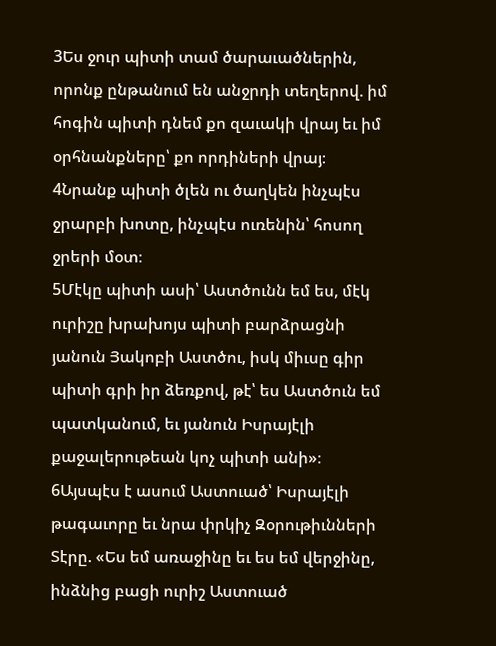3Ես ջուր պիտի տամ ծարաւածներին, որոնք ընթանում են անջրդի տեղերով. իմ հոգին պիտի դնեմ քո զաւակի վրայ եւ իմ օրհնանքները՝ քո որդիների վրայ։
4Նրանք պիտի ծլեն ու ծաղկեն ինչպէս ջրարբի խոտը, ինչպէս ուռենին՝ հոսող ջրերի մօտ։
5Մէկը պիտի ասի՝ Աստծունն եմ ես, մէկ ուրիշը խրախոյս պիտի բարձրացնի յանուն Յակոբի Աստծու, իսկ միւսը գիր պիտի գրի իր ձեռքով, թէ՝ ես Աստծուն եմ պատկանում, եւ յանուն Իսրայէլի քաջալերութեան կոչ պիտի անի»։
6Այսպէս է ասում Աստուած՝ Իսրայէլի թագաւորը եւ նրա փրկիչ Զօրութիւնների Տէրը. «Ես եմ առաջինը եւ ես եմ վերջինը, ինձնից բացի ուրիշ Աստուած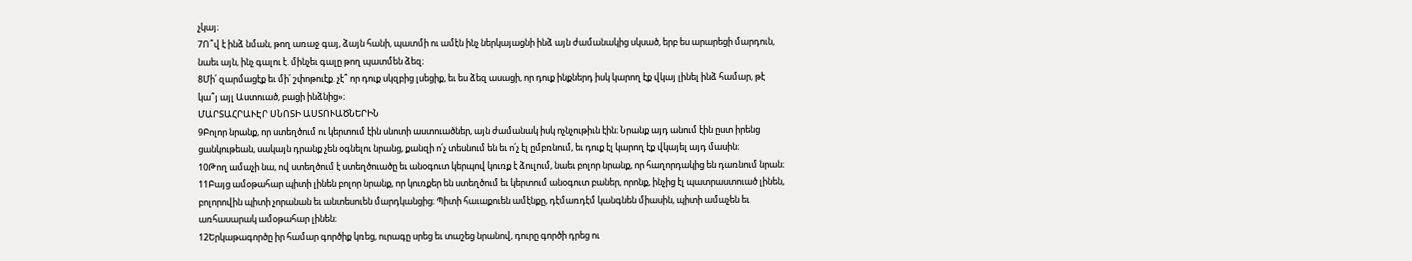չկայ։
7Ո՞վ է ինձ նման, թող առաջ գայ, ձայն հանի, պատմի ու ամէն ինչ ներկայացնի ինձ այն ժամանակից սկսած, երբ ես արարեցի մարդուն, նաեւ այն, ինչ գալու է. մինչեւ գալը թող պատմեն ձեզ։
8Մի՛ զարմացէք եւ մի՛ շփոթուէք. չէ՞ որ դուք սկզբից լսեցիք, եւ ես ձեզ ասացի, որ դուք ինքներդ իսկ կարող էք վկայ լինել ինձ համար, թէ կա՞յ այլ Աստուած, բացի ինձնից»։
ՄԱՐՏԱՀՐԱՒԷՐ ՍՆՈՏԻ ԱՍՏՈՒԱԾՆԵՐԻՆ
9Բոլոր նրանք, որ ստեղծում ու կերտում էին սնոտի աստուածներ, այն ժամանակ իսկ ոչնչութիւն էին։ Նրանք այդ անում էին ըստ իրենց ցանկութեան, սակայն դրանք չեն օգնելու նրանց, քանզի ո՛չ տեսնում են եւ ո՛չ էլ ըմբռնում, եւ դուք էլ կարող էք վկայել այդ մասին։
10Թող ամաչի նա, ով ստեղծում է ստեղծուածը եւ անօգուտ կերպով կուռք է ձուլում, նաեւ բոլոր նրանք, որ հաղորդակից են դառնում նրան։
11Բայց ամօթահար պիտի լինեն բոլոր նրանք, որ կուռքեր են ստեղծում եւ կերտում անօգուտ բաներ, որոնք, ինչից էլ պատրաստուած լինեն, բոլորովին պիտի չորանան եւ անտեսուեն մարդկանցից։ Պիտի հաւաքուեն ամէնքը, դէմառդէմ կանգնեն միասին, պիտի ամաչեն եւ առհասարակ ամօթահար լինեն։
12Երկաթագործը իր համար գործիք կռեց, ուրագը սրեց եւ տաշեց նրանով, դուրը գործի դրեց ու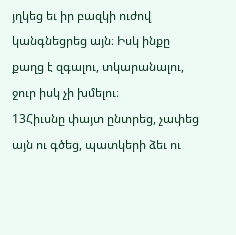յղկեց եւ իր բազկի ուժով կանգնեցրեց այն։ Իսկ ինքը քաղց է զգալու, տկարանալու, ջուր իսկ չի խմելու։
13Հիւսնը փայտ ընտրեց, չափեց այն ու գծեց, պատկերի ձեւ ու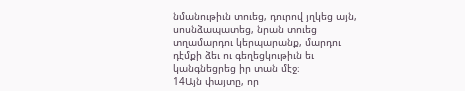նմանութիւն տուեց, դուրով յղկեց այն, սոսնձապատեց, նրան տուեց տղամարդու կերպարանք, մարդու դէմքի ձեւ ու գեղեցկութիւն եւ կանգնեցրեց իր տան մէջ։
14Այն փայտը, որ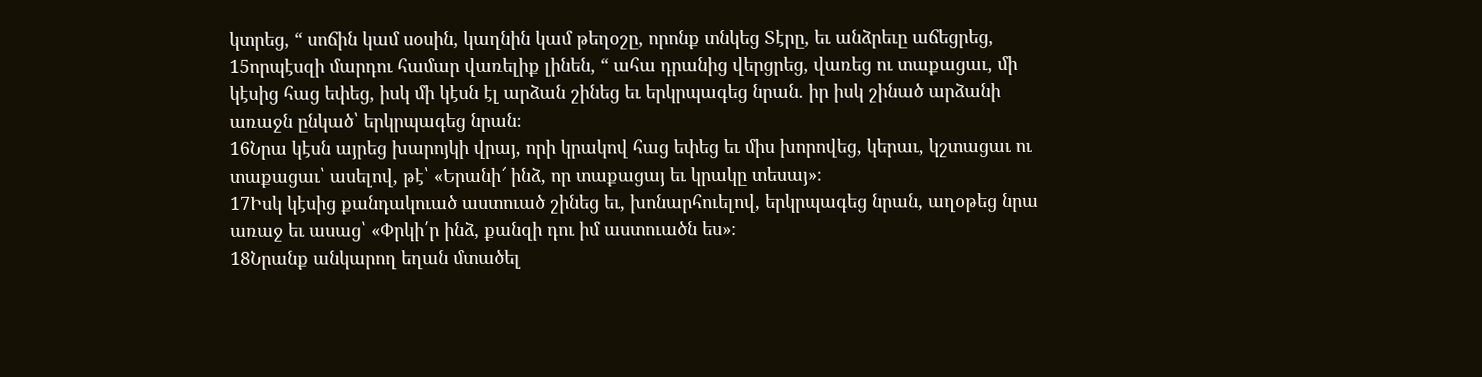կտրեց, “ սոճին կամ սօսին, կաղնին կամ թեղօշը, որոնք տնկեց Տէրը, եւ անձրեւը աճեցրեց,
15որպէսզի մարդու համար վառելիք լինեն, “ ահա դրանից վերցրեց, վառեց ու տաքացաւ, մի կէսից հաց եփեց, իսկ մի կէսն էլ արձան շինեց եւ երկրպագեց նրան. իր իսկ շինած արձանի առաջն ընկած՝ երկրպագեց նրան։
16Նրա կէսն այրեց խարոյկի վրայ, որի կրակով հաց եփեց եւ միս խորովեց, կերաւ, կշտացաւ ու տաքացաւ՝ ասելով, թէ՝ «Երանի՜ ինձ, որ տաքացայ եւ կրակը տեսայ»։
17Իսկ կէսից քանդակուած աստուած շինեց եւ, խոնարհուելով, երկրպագեց նրան, աղօթեց նրա առաջ եւ ասաց՝ «Փրկի՛ր ինձ, քանզի դու իմ աստուածն ես»։
18Նրանք անկարող եղան մտածել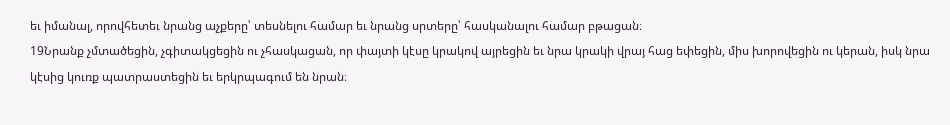եւ իմանալ, որովհետեւ նրանց աչքերը՝ տեսնելու համար եւ նրանց սրտերը՝ հասկանալու համար բթացան։
19Նրանք չմտածեցին, չգիտակցեցին ու չհասկացան, որ փայտի կէսը կրակով այրեցին եւ նրա կրակի վրայ հաց եփեցին, միս խորովեցին ու կերան, իսկ նրա կէսից կուռք պատրաստեցին եւ երկրպագում են նրան։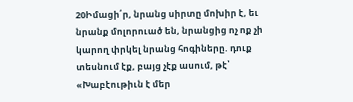20Իմացի՛ր, նրանց սիրտը մոխիր է, եւ նրանք մոլորուած են, նրանցից ոչ ոք չի կարող փրկել նրանց հոգիները. դուք տեսնում էք, բայց չէք ասում, թէ՝ «Խաբէութիւն է մեր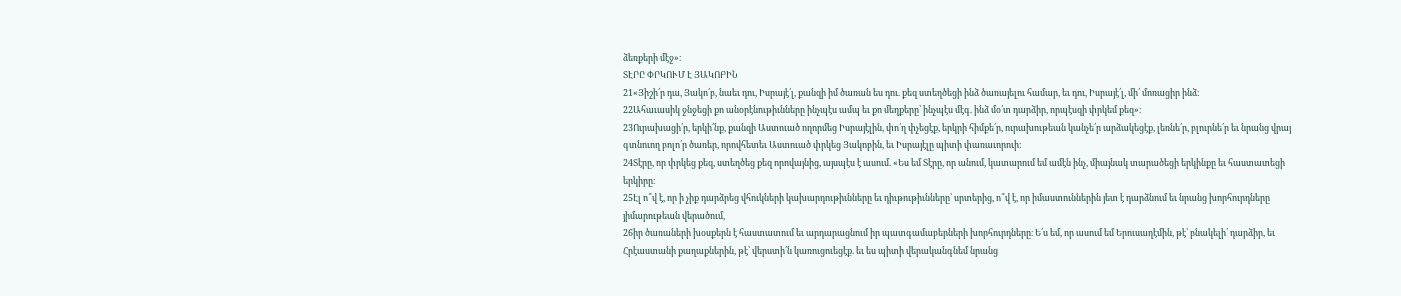ձեռքերի մէջ»։
ՏԷՐԸ ՓՐԿՈՒՄ Է ՅԱԿՈԲԻՆ
21«Յիշի՛ր դա, Յակո՛բ, նաեւ դու, Իսրայէ՛լ, քանզի իմ ծառան ես դու. քեզ ստեղծեցի ինձ ծառայելու համար, եւ դու, Իսրայէ՛լ, մի՛ մոռացիր ինձ։
22Ահաւասիկ ջնջեցի քո անօրէնութիւնները ինչպէս ամպ եւ քո մեղքերը՝ ինչպէս մէգ. ինձ մօ՛տ դարձիր, որպէսզի փրկեմ քեզ»։
23Ուրախացի՛ր, երկի՛նք, քանզի Աստուած ողորմեց Իսրայէլին, փո՛ղ փչեցէք, երկրի հիմքե՛ր, ուրախութեան կանչե՛ր արձակեցէք, լեռնե՛ր, բլուրնե՛ր եւ նրանց վրայ գտնուող բոլո՛ր ծառեր, որովհետեւ Աստուած փրկեց Յակոբին, եւ Իսրայէլը պիտի փառաւորուի։
24Տէրը, որ փրկեց քեզ, ստեղծեց քեզ որովայնից, այսպէս է ասում. «Ես եմ Տէրը, որ անում, կատարում եմ ամէն ինչ, միայնակ տարածեցի երկինքը եւ հաստատեցի երկիրը։
25Էլ ո՞վ է, որ ի չիք դարձրեց վհուկների կախարդութիւնները եւ դիւթութիւնները՝ սրտերից, ո՞վ է, որ իմաստուններին յետ է դարձնում եւ նրանց խորհուրդները յիմարութեան վերածում,
26իր ծառաների խօսքերն է հաստատում եւ արդարացնում իր պատգամաբերների խորհուրդները։ Ե՛ս եմ, որ ասում եմ Երուսաղէմին, թէ՝ բնակելի՛ դարձիր, եւ Հրէաստանի քաղաքներին, թէ՝ վերստի՛ն կառուցուեցէք. եւ ես պիտի վերականգնեմ նրանց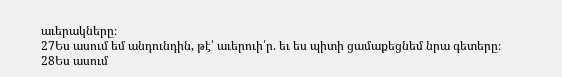աւերակները։
27Ես ասում եմ անդունդին, թէ՝ աւերուի՛ր. եւ ես պիտի ցամաքեցնեմ նրա գետերը։
28Ես ասում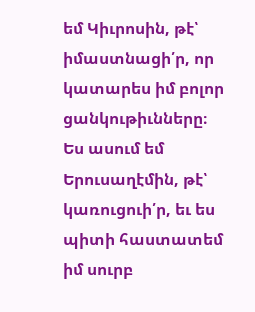եմ Կիւրոսին, թէ՝ իմաստնացի՛ր, որ կատարես իմ բոլոր ցանկութիւնները։ Ես ասում եմ Երուսաղէմին, թէ՝ կառուցուի՛ր, եւ ես պիտի հաստատեմ իմ սուրբ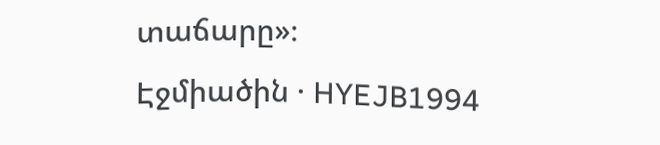տաճարը»։
Էջմիածին · HYEJB1994